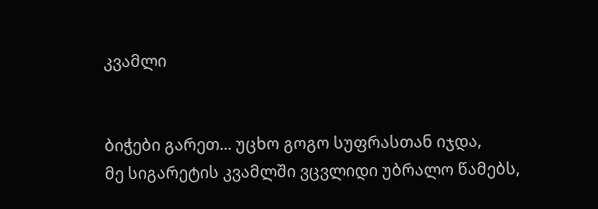კვამლი


ბიჭები გარეთ... უცხო გოგო სუფრასთან იჯდა,
მე სიგარეტის კვამლში ვცვლიდი უბრალო წამებს,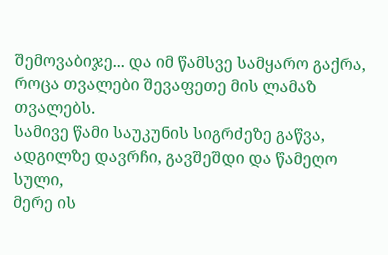შემოვაბიჯე... და იმ წამსვე სამყარო გაქრა,
როცა თვალები შევაფეთე მის ლამაზ თვალებს.
სამივე წამი საუკუნის სიგრძეზე გაწვა,
ადგილზე დავრჩი, გავშეშდი და წამეღო სული,
მერე ის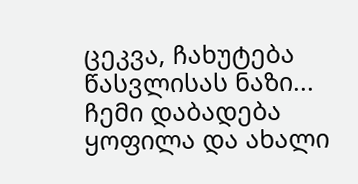ცეკვა, ჩახუტება წასვლისას ნაზი...
ჩემი დაბადება ყოფილა და ახალი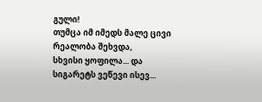გული!
თუმცა იმ იმედს მალე ცივი რეალობა შეხვდა,
სხვისი ყოფილა... და სიგარეტს ვეწევი ისევ...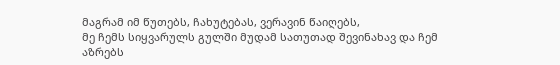მაგრამ იმ წუთებს, ჩახუტებას, ვერავინ წაიღებს,
მე ჩემს სიყვარულს გულში მუდამ სათუთად შევინახავ და ჩემ აზრებს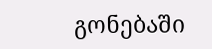გონებაში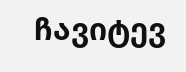ჩავიტევ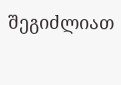შეგიძლიათ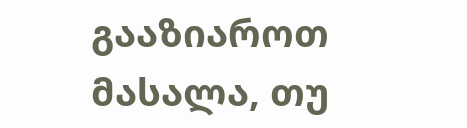გააზიაროთ მასალა, თუ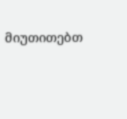მიუთითებთ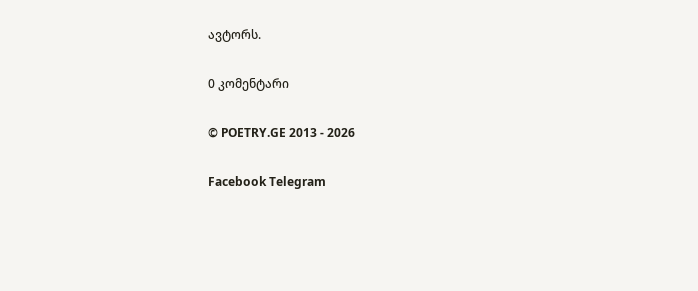ავტორს.

0 კომენტარი

© POETRY.GE 2013 - 2026

Facebook Telegram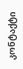კონტაქტი